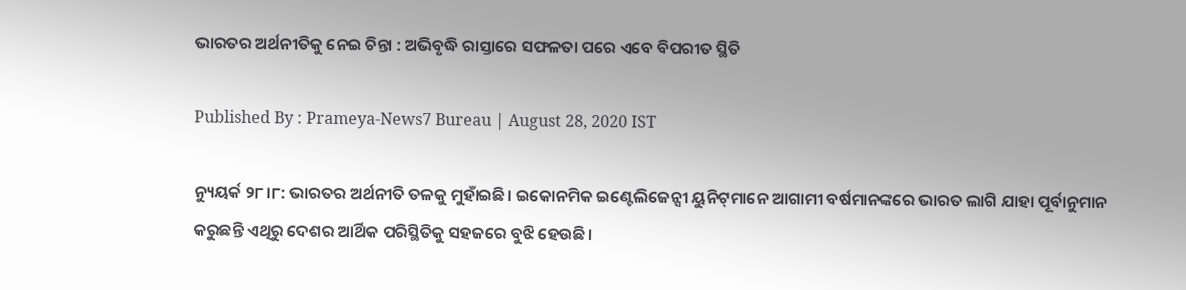ଭାରତର ଅର୍ଥନୀତିକୁ ନେଇ ଚିନ୍ତା : ଅଭିବୃଦ୍ଧି ରାସ୍ତାରେ ସଫଳତା ପରେ ଏବେ ବିପରୀତ ସ୍ଥିତି

Published By : Prameya-News7 Bureau | August 28, 2020 IST

ନ୍ୟୁୟର୍କ ୨୮।୮: ଭାରତର ଅର୍ଥନୀତି ତଳକୁ ମୁହାଁଇଛି। ଇକୋନମିକ ଇଣ୍ଟେଲିଜେନ୍ସୀ ୟୁନିଟ୍‌ମାନେ ଆଗାମୀ ବର୍ଷମାନଙ୍କରେ ଭାରତ ଲାଗି ଯାହା ପୂର୍ବାନୁମାନ କରୁଛନ୍ତି ଏଥିରୁ ଦେଶର ଆର୍ଥିକ ପରିସ୍ଥିତିକୁ ସହଜରେ ବୁଝି ହେଉଛି।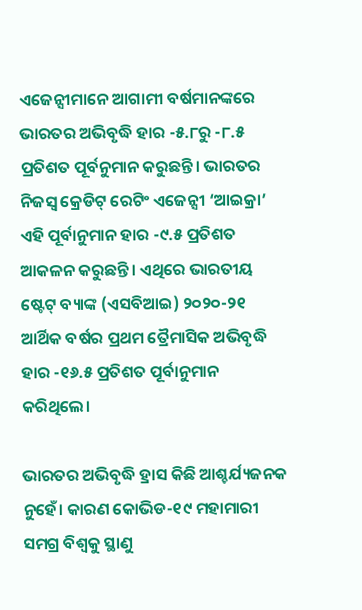ଏଜେନ୍ସୀମାନେ ଆଗାମୀ ବର୍ଷମାନଙ୍କରେ ଭାରତର ଅଭିବୃଦ୍ଧି ହାର -୫.୮ରୁ -୮.୫ ପ୍ରତିଶତ ପୂର୍ବନୁମାନ କରୁଛନ୍ତି। ଭାରତର ନିଜସ୍ୱ କ୍ରେଡିଟ୍ ରେଟିଂ ଏଜେନ୍ସୀ ‘ଆଇକ୍ରା’ ଏହି ପୂର୍ବାନୁମାନ ହାର -୯.୫ ପ୍ରତିଶତ ଆକଳନ କରୁଛନ୍ତି। ଏଥିରେ ଭାରତୀୟ ଷ୍ଟେଟ୍‌ ବ୍ୟାଙ୍କ (ଏସବିଆଇ) ୨୦୨୦-୨୧ ଆର୍ଥିକ ବର୍ଷର ପ୍ରଥମ ତ୍ରୈମାସିକ ଅଭିବୃଦ୍ଧି ହାର -୧୬.୫ ପ୍ରତିଶତ ପୂର୍ବାନୁମାନ କରିଥିଲେ।

ଭାରତର ଅଭିବୃଦ୍ଧି ହ୍ରାସ କିଛି ଆଶ୍ଚର୍ଯ୍ୟଜନକ ନୁହେଁ। କାରଣ କୋଭିଡ-୧୯ ମହାମାରୀ ସମଗ୍ର ବିଶ୍ୱକୁ ସ୍ଥାଣୁ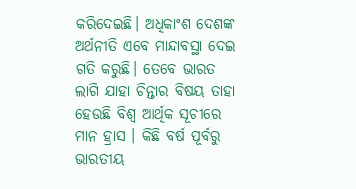କରିଦେଇଛି। ଅଧିକାଂଶ ଦେଶଙ୍କ ଅର୍ଥନୀତି ଏବେ ମାନ୍ଦାବସ୍ଥା ଦେଇ ଗତି କରୁଛି। ତେବେ ଭାରତ ଲାଗି ଯାହା ଚିନ୍ତାର ବିଷୟ ତାହା ହେଉଛି ବିଶ୍ୱ ଆର୍ଥିକ ସୂଚୀରେ ମାନ ହ୍ରାସ । କିଛି ବର୍ଷ ପୂର୍ବରୁ ଭାରତୀୟ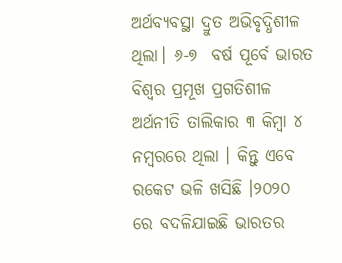ଅର୍ଥବ୍ୟବସ୍ଥା ଦ୍ରୁତ ଅଭିବୃଦ୍ଧିଶୀଳ ଥିଲା। ୬-୭  ବର୍ଷ ପୂର୍ବେ ଭାରତ ବିଶ୍ୱର ପ୍ରମୂଖ ପ୍ରଗତିଶୀଳ ଅର୍ଥନୀତି ତାଲିକାର ୩ କିମ୍ବା ୪ ନମ୍ବରରେ ଥିଲା । କିନ୍ତୁ ଏବେ ରକେଟ ଭଳି ଖସିଛି ।୨୦୨୦ ରେ ବଦଳିଯାଇଛି ଭାରତର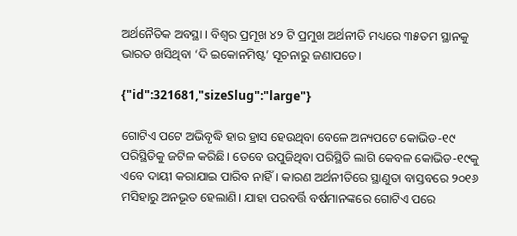ଅର୍ଥନୈତିକ ଅବସ୍ଥା । ବିଶ୍ବର ପ୍ରମୂଖ ୪୨ ଟି ପ୍ରମୁଖ ଅର୍ଥନୀତି ମଧ୍ୟରେ ୩୫ତମ ସ୍ଥାନକୁ ଭାରତ ଖସିଥିବା ‘ଦି ଇକୋନମିଷ୍ଟ’ ସୂଚନାରୁ ଜଣାପଡେ।

{"id":321681,"sizeSlug":"large"}

ଗୋଟିଏ ପଟେ ଅଭିବୃଦ୍ଧି ହାର ହ୍ରାସ ହେଉଥିବା ବେଳେ ଅନ୍ୟପଟେ କୋଭିଡ-୧୯ ପରିସ୍ଥିତିକୁ ଜଟିଳ କରିଛି। ତେବେ ଉପୁଜିଥିବା ପରିସ୍ଥିତି ଲାଗି କେବଳ କୋଭିଡ-୧୯କୁ ଏବେ ଦାୟୀ କରାଯାଇ ପାରିବ ନାହିଁ। କାରଣ ଅର୍ଥନୀତିରେ ସ୍ଥାଣୁତା ବାସ୍ତବରେ ୨୦୧୬ ମସିହାରୁ ଅନଭୂତ ହେଲାଣି। ଯାହା ପରବର୍ତ୍ତି ବର୍ଷମାନଙ୍କରେ ଗୋଟିଏ ପରେ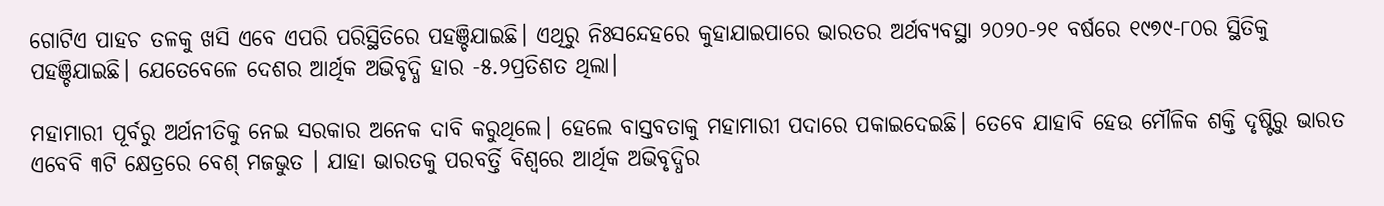ଗୋଟିଏ ପାହଚ ତଳକୁ ଖସି ଏବେ ଏପରି ପରିସ୍ଥିତିରେ ପହଞ୍ଚିଯାଇଛି। ଏଥିରୁ ନିଃସନ୍ଦେହରେ କୁହାଯାଇପାରେ ଭାରତର ଅର୍ଥବ୍ୟବସ୍ଥା ୨୦୨୦-୨୧ ବର୍ଷରେ ୧୯୭୯-୮୦ର ସ୍ଥିତିକୁ ପହଞ୍ଚିଯାଇଛି। ଯେତେବେଳେ ଦେଶର ଆର୍ଥିକ ଅଭିବୃଦ୍ଧି ହାର -୫.୨ପ୍ରତିଶତ ଥିଲା।

ମହାମାରୀ ପୂର୍ବରୁ ଅର୍ଥନୀତିକୁ ନେଇ ସରକାର ଅନେକ ଦାବି କରୁଥିଲେ। ହେଲେ ବାସ୍ତବତାକୁ ମହାମାରୀ ପଦାରେ ପକାଇଦେଇଛି। ତେବେ ଯାହାବି ହେଉ ମୌଳିକ ଶକ୍ତି ଦୃଷ୍ଟିରୁ ଭାରତ ଏବେବି ୩ଟି କ୍ଷେତ୍ରରେ ବେଶ୍ ମଜଭୁତ । ଯାହା ଭାରତକୁ ପରବର୍ତ୍ତି ବିଶ୍ୱରେ ଆର୍ଥିକ ଅଭିବୃଦ୍ଧିର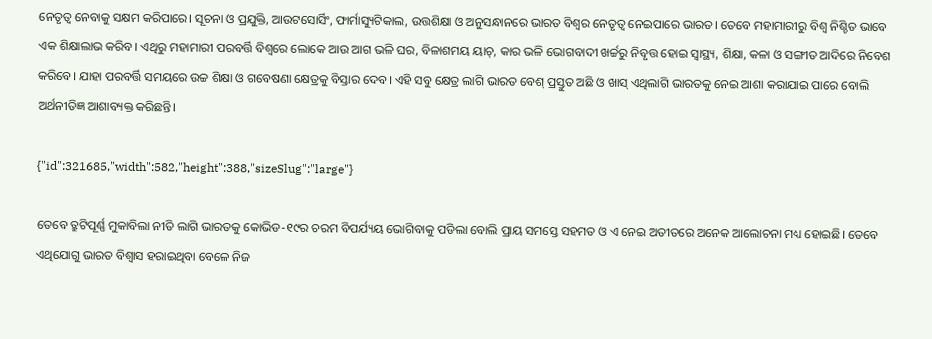ନେତୃତ୍ୱ ନେବାକୁ ସକ୍ଷମ କରିପାରେ। ସୂଚନା ଓ ପ୍ରଯୁକ୍ତି, ଆଉଟସୋର୍ସିଂ, ଫାର୍ମାସ୍ୟୁଟିକାଲ, ଉତ୍ତଶିକ୍ଷା ଓ ଅନୁସନ୍ଧାନରେ ଭାରତ ବିଶ୍ୱର ନେତୃତ୍ୱ ନେଇପାରେ ଭାରତ। ତେବେ ମହାମାରୀରୁ ବିଶ୍ୱ ନିଶ୍ଚିତ ଭାବେ ଏକ ଶିକ୍ଷାଲାଭ କରିବ। ଏଥିରୁ ମହାମାରୀ ପରବର୍ତ୍ତି ବିଶ୍ୱରେ ଲୋକେ ଆଉ ଆଗ ଭଳି ଘର, ବିଳାଶମୟ ୟାଚ୍‌, କାର ଭଳି ଭୋଗବାଦୀ ଖର୍ଚ୍ଚରୁ ନିବୃତ୍ତ ହୋଇ ସ୍ୱାସ୍ଥ୍ୟ, ଶିକ୍ଷା, କଳା ଓ ସଙ୍ଗୀତ ଆଦିରେ ନିବେଶ କରିବେ। ଯାହା ପରବର୍ତ୍ତି ସମୟରେ ଉଚ୍ଚ ଶିକ୍ଷା ଓ ଗବେଷଣା କ୍ଷେତ୍ରକୁ ବିସ୍ତାର ଦେବ। ଏହି ସବୁ କ୍ଷେତ୍ର ଲାଗି ଭାରତ ବେଶ୍ ପ୍ରସ୍ତୁତ ଅଛି ଓ ଖାସ୍ ଏଥିଲାଗି ଭାରତକୁ ନେଇ ଆଶା କରାଯାଇ ପାରେ ବୋଲି ଅର୍ଥନୀତିଜ୍ଞ ଆଶାବ୍ୟକ୍ତ କରିଛନ୍ତି।

{"id":321685,"width":582,"height":388,"sizeSlug":"large"}

ତେବେ ତ୍ରୁଟିପୂର୍ଣ୍ଣ ମୁକାବିଲା ନୀତି ଲାଗି ଭାରତକୁ କୋଭିଡ-୧୯ର ଚରମ ବିପର୍ଯ୍ୟୟ ଭୋଗିବାକୁ ପଡିଲା ବୋଲି ପ୍ରାୟ ସମସ୍ତେ ସହମତ ଓ ଏ ନେଇ ଅତୀତରେ ଅନେକ ଆଲୋଚନା ମଧ୍ୟ ହୋଇଛି। ତେବେ ଏଥିଯୋଗୁ ଭାରତ ବିଶ୍ୱାସ ହରାଇଥିବା ବେଳେ ନିଜ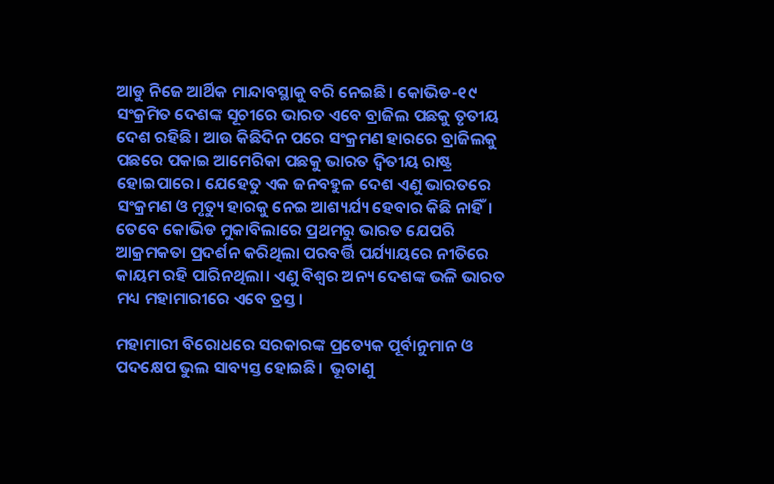ଆଡୁ ନିଜେ ଆର୍ଥିକ ମାନ୍ଦାବସ୍ଥାକୁ ବରି ନେଇଛି। କୋଭିଡ-୧୯ ସଂକ୍ରମିତ ଦେଶଙ୍କ ସୂଚୀରେ ଭାରତ ଏବେ ବ୍ରାଜିଲ ପଛକୁ ତୃତୀୟ ଦେଶ ରହିଛି। ଆଉ କିଛିଦିନ ପରେ ସଂକ୍ରମଣ ହାରରେ ବ୍ରାଜିଲକୁ ପଛରେ ପକାଇ ଆମେରିକା ପଛକୁ ଭାରତ ଦ୍ୱିତୀୟ ରାଷ୍ଟ୍ର ହୋଇପାରେ। ଯେହେତୁ ଏକ ଜନବହୁଳ ଦେଶ ଏଣୁ ଭାରତରେ ସଂକ୍ରମଣ ଓ ମୃତ୍ୟୁ ହାରକୁ ନେଇ ଆଶ୍ୟର୍ଯ୍ୟ ହେବାର କିଛି ନାହିଁ। ତେବେ କୋଭିଡ ମୁକାବିଲାରେ ପ୍ରଥମରୁ ଭାରତ ଯେପରି ଆକ୍ରମକତା ପ୍ରଦର୍ଶନ କରିଥିଲା ପରବର୍ତ୍ତି ପର୍ଯ୍ୟାୟରେ ନୀତିରେ କାୟମ ରହି ପାରିନଥିଲା। ଏଣୁ ବିଶ୍ୱର ଅନ୍ୟ ଦେଶଙ୍କ ଭଳି ଭାରତ ମଧ୍ୟ ମହାମାରୀରେ ଏବେ ତ୍ରସ୍ତ।

ମହାମାରୀ ବିରୋଧରେ ସରକାରଙ୍କ ପ୍ରତ୍ୟେକ ପୂର୍ବାନୁମାନ ଓ ପଦକ୍ଷେପ ଭୁଲ ସାବ୍ୟସ୍ତ ହୋଇଛି।  ଭୂତାଣୁ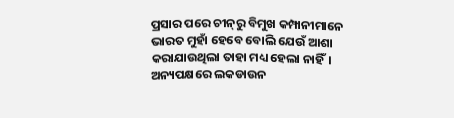ପ୍ରସାର ପରେ ଚୀନ୍‌ରୁ ବିମୁଖ କମ୍ପାନୀମାନେ ଭାରତ ମୁହାଁ ହେବେ ବୋଲି ଯେଉଁ ଆଶା କରାଯାଉଥିଲା ତାହା ମଧ୍ୟ ହେଲା ନାହିଁ।  ଅନ୍ୟପକ୍ଷରେ ଲକଡାଉନ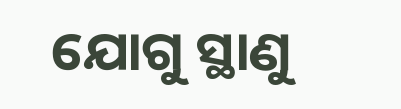ଯୋଗୁ ସ୍ଥାଣୁ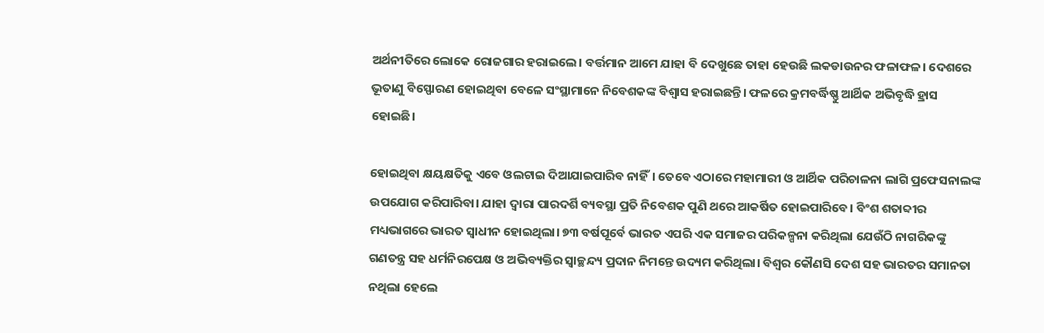ଅର୍ଥନୀତିରେ ଲୋକେ ରୋଜଗାର ହରାଇଲେ। ବର୍ତ୍ତମାନ ଆମେ ଯାହା ବି ଦେଖୁଛେ ତାହା ହେଉଛି ଲକଡାଉନର ଫଳାଫଳ। ଦେଶରେ ଭୂତାଣୁ ବିସ୍ଫୋରଣ ହୋଇଥିବା ବେଳେ ସଂସ୍ଥାମାନେ ନିବେଶକଙ୍କ ବିଶ୍ୱାସ ହରାଇଛନ୍ତି। ଫଳରେ କ୍ରମବର୍ଦ୍ଧିଷ୍ଣୁ ଆର୍ଥିକ ଅଭିବୃଦ୍ଧି ହ୍ରାସ ହୋଇଛି।

ହୋଇଥିବା କ୍ଷୟକ୍ଷତିକୁ ଏବେ ଓଲଟାଇ ଦିଆଯାଇପାରିବ ନାହିଁ। ତେବେ ଏଠାରେ ମହାମାରୀ ଓ ଆର୍ଥିକ ପରିଚାଳନା ଲାଗି ପ୍ରଫେସନାଲଙ୍କ ଉପଯୋଗ କରିପାରିବା। ଯାହା ଦ୍ୱାରା ପାରଦର୍ଶି ବ୍ୟବସ୍ଥା ପ୍ରତି ନିବେଶକ ପୁଣି ଥରେ ଆକର୍ଷିତ ହୋଇପାରିବେ। ବିଂଶ ଶତାବ୍ଦୀର ମଧ୍ୟଭାଗରେ ଭାରତ ସ୍ୱାଧୀନ ହୋଇଥିଲା। ୭୩ ବର୍ଷପୂର୍ବେ ଭାରତ ଏପରି ଏକ ସମାଜର ପରିକଳ୍ପନା କରିଥିଲା ଯେଉଁଠି ନାଗରିକଙ୍କୁ ଗଣତନ୍ତ୍ର ସହ ଧର୍ମନିରପେକ୍ଷ ଓ ଅଭିବ୍ୟକ୍ତିର ସ୍ୱାଚ୍ଛନ୍ଦ୍ୟ ପ୍ରଦାନ ନିମନ୍ତେ ଉଦ୍ୟମ କରିଥିଲା। ବିଶ୍ୱର କୌଣସି ଦେଶ ସହ ଭାରତର ସମାନତା ନଥିଲା ହେଲେ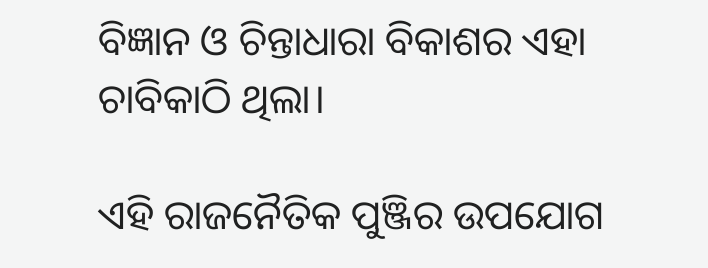ବିଜ୍ଞାନ ଓ ଚିନ୍ତାଧାରା ବିକାଶର ଏହା ଚାବିକାଠି ଥିଲା।

ଏହି ରାଜନୈତିକ ପୁଞ୍ଜିର ଉପଯୋଗ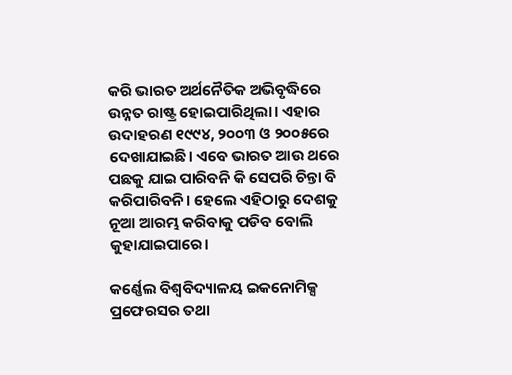କରି ଭାରତ ଅର୍ଥନୈତିକ ଅଭିବୃଦ୍ଧିରେ ଉନ୍ନତ ରାଷ୍ଟ୍ର ହୋଇପାରିଥିଲା। ଏହାର ଉଦାହରଣ ୧୯୯୪, ୨୦୦୩ ଓ ୨୦୦୫ରେ ଦେଖାଯାଇଛି। ଏବେ ଭାରତ ଆଉ ଥରେ ପଛକୁ ଯାଇ ପାରିବନି କି ସେପରି ଚିନ୍ତା ବି କରିପାରିବନି। ହେଲେ ଏହିଠାରୁ ଦେଶକୁ ନୂଆ ଆରମ୍ଭ କରିବାକୁ ପଡିବ ବୋଲି କୁହାଯାଇପାରେ।

କର୍ଣ୍ଣେଲ ବିଶ୍ୱବିଦ୍ୟାଳୟ ଇକନୋମିକ୍ସ ପ୍ରଫେରସର ତଥା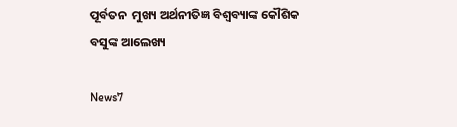ପୂର୍ବତନ  ମୁଖ୍ୟ ଅର୍ଥନୀତିଜ୍ଞ ବିଶ୍ୱବ୍ୟାଙ୍କ କୌଶିକ ବସୁଙ୍କ ଆଲେଖ୍ୟ

News7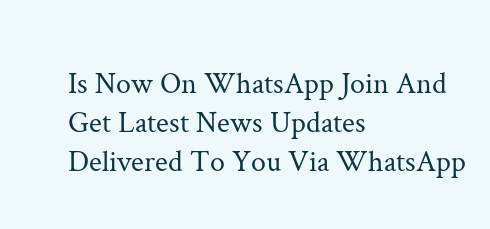Is Now On WhatsApp Join And Get Latest News Updates Delivered To You Via WhatsApp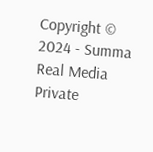Copyright © 2024 - Summa Real Media Private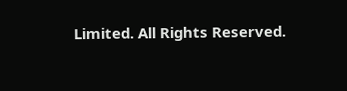Limited. All Rights Reserved.